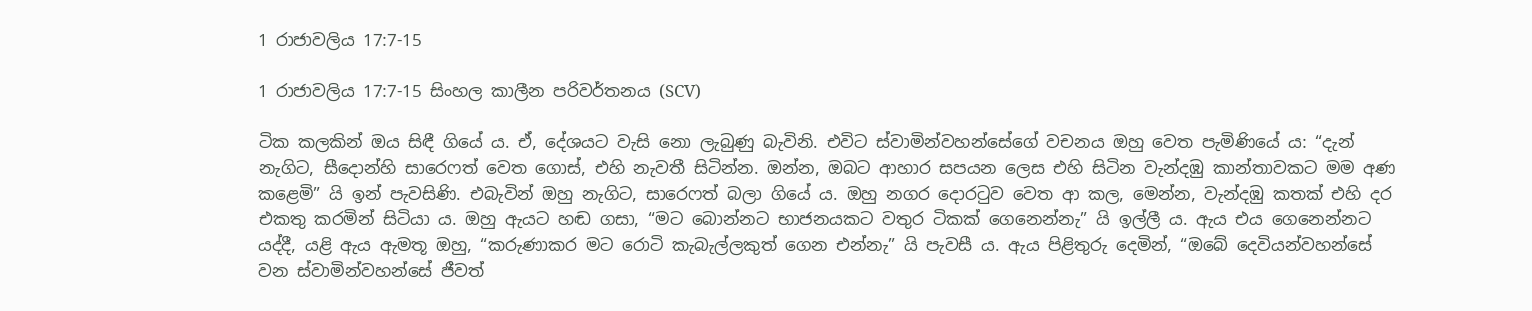1 රාජාවලිය 17:7-15

1 රාජාවලිය 17:7-15 සිංහල කාලීන පරිවර්තනය (SCV)

ටික කලකින් ඔය සිඳී ගියේ ය. ඒ, දේශයට වැසි නො ලැබුණු බැවිනි. එවිට ස්වාමින්වහන්සේගේ වචනය ඔහු වෙත පැමිණියේ ය: “දැන් නැගිට, සීදොන්හි සාරෙෆත් වෙත ගොස්, එහි නැවතී සිටින්න. ඔන්න, ඔබට ආහාර සපයන ලෙස එහි සිටින වැන්දඹු කාන්තාවකට මම අණ කළෙමි” යි ඉන් පැවසිණි. එබැවින් ඔහු නැගිට, සාරෙෆත් බලා ගියේ ය. ඔහු නගර දොරටුව වෙත ආ කල, මෙන්න, වැන්දඹු කතක් එහි දර එකතු කරමින් සිටියා ය. ඔහු ඇයට හඬ ගසා, “මට බොන්නට භාජනයකට වතුර ටිකක් ගෙනෙන්නැ” යි ඉල්ලී ය. ඇය එය ගෙනෙන්නට යද්දී, යළි ඇය ඇමතූ ඔහු, “කරුණාකර මට රොටි කැබැල්ලකුත් ගෙන එන්නැ” යි පැවසී ය. ඇය පිළිතුරු දෙමින්, “ඔබේ දෙවියන්වහන්සේ වන ස්වාමින්වහන්සේ ජීවත්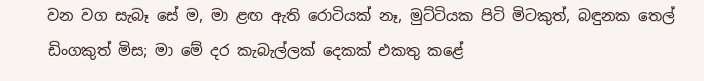වන වග සැබෑ සේ ම, මා ළඟ ඇති රොටියක් නෑ, මුට්ටියක පිටි මිටකුත්, බඳුනක තෙල් ඩිංගකුත් මිස; මා මේ දර කැබැල්ලක් දෙකක් එකතු කළේ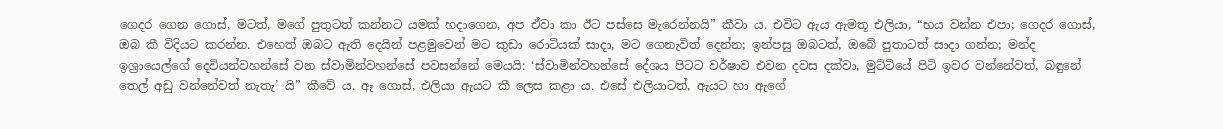ගෙදර ගෙන ගොස්, මටත්, මගේ පුතුටත් කන්නට යමක් හදාගෙන, අප ඒවා කා ඊට පස්සෙ මැරෙන්නයි” කීවා ය. එවිට ඇය ඇමතූ එලියා, “භය වන්න එපා; ගෙදර ගොස්, ඔබ කී විදියට කරන්න. එහෙත් ඔබට ඇති දෙයින් පළමුවෙන් මට කුඩා රොටියක් සාදා, මට ගෙනැවිත් දෙන්න; ඉන්පසු ඔබටත්, ඔබේ පුතාටත් සාදා ගන්න; මන්ද ඉශ්‍රායෙල්ගේ දෙවියන්වහන්සේ වන ස්වාමින්වහන්සේ පවසන්නේ මෙයයි: ‘ස්වාමින්වහන්සේ දේශය පිටට වර්ෂාව එවන දවස දක්වා, මුට්ටියේ පිටි ඉවර වන්නේවත්, බඳුනේ තෙල් අඩු වන්නේවත් නැතැ’ යි” කීවේ ය. ඈ ගොස්, එලියා ඇයට කී ලෙස කළා ය. එසේ එලියාටත්, ඇයට හා ඇගේ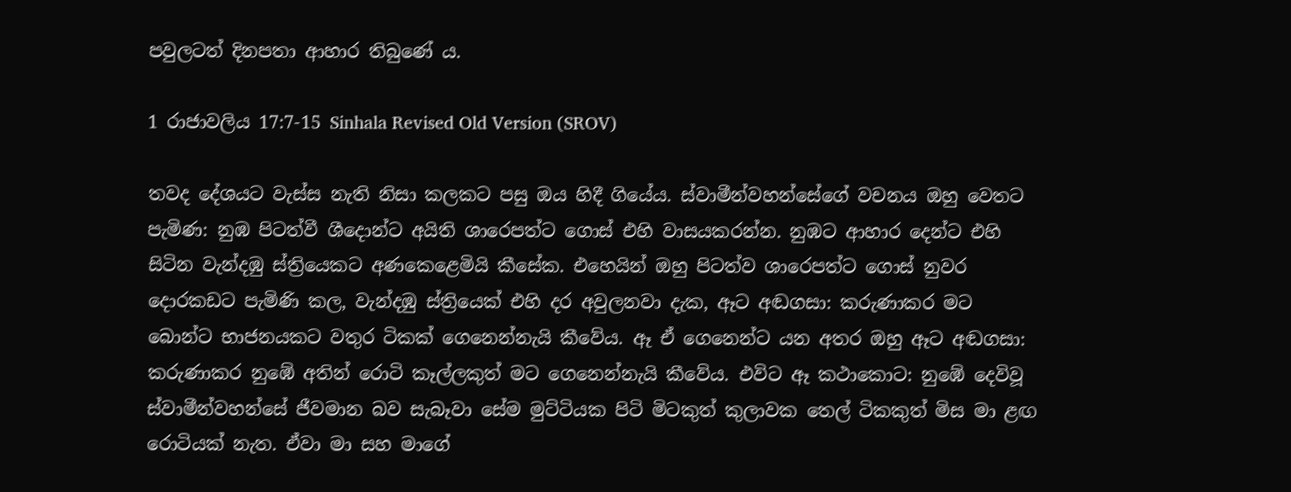පවුලටත් දිනපතා ආහාර තිබුණේ ය.

1 රාජාවලිය 17:7-15 Sinhala Revised Old Version (SROV)

තවද දේශයට වැස්ස නැති නිසා කලකට පසු ඔය හිදී ගියේය. ස්වාමීන්වහන්සේගේ වචනය ඔහු වෙතට පැමිණ: නුඹ පිටත්වී ශීදොන්ට අයිති ශාරෙපත්ට ගොස් එහි වාසයකරන්න. නුඹට ආහාර දෙන්ට එහි සිටින වැන්දඹු ස්ත්‍රියෙකට අණකෙළෙමියි කීසේක. එහෙයින් ඔහු පිටත්ව ශාරෙපත්ට ගොස් නුවර දොරකඩට පැමිණි කල, වැන්දඹු ස්ත්‍රියෙක් එහි දර අවුලනවා දැක, ඈට අඬගසා: කරුණාකර මට බොන්ට භාජනයකට වතුර ටිකක් ගෙනෙන්නැයි කීවේය. ඈ ඒ ගෙනෙන්ට යන අතර ඔහු ඈට අඬගසා: කරුණාකර නුඹේ අතින් රොටි කෑල්ලකුත් මට ගෙනෙන්නැයි කීවේය. එවිට ඈ කථාකොට: නුඹේ දෙවිවූ ස්වාමීන්වහන්සේ ජීවමාන බව සැබෑවා සේම මුට්ටියක පිටි මිටකුත් කුලාවක තෙල් ටිකකුත් මිස මා ළඟ රොටියක් නැත. ඒවා මා සහ මාගේ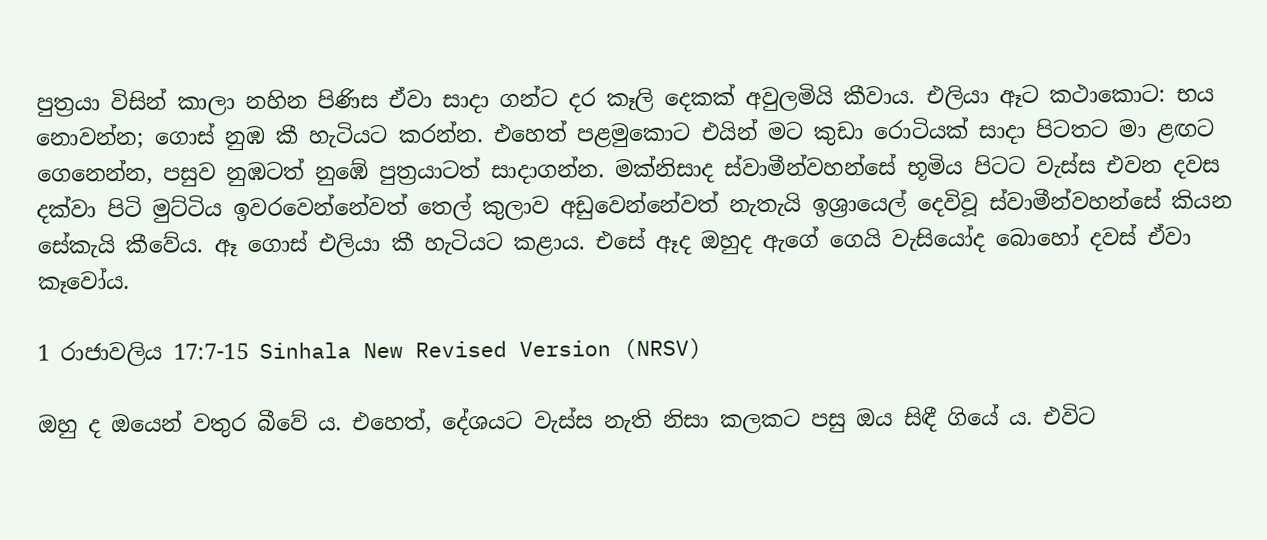පුත්‍රයා විසින් කාලා නහින පිණිස ඒවා සාදා ගන්ට දර කෑලි දෙකක් අවුලමියි කීවාය. එලියා ඈට කථාකොට: භය නොවන්න; ගොස් නුඹ කී හැටියට කරන්න. එහෙත් පළමුකොට එයින් මට කුඩා රොටියක් සාදා පිටතට මා ළඟට ගෙනෙන්න, පසුව නුඹටත් නුඹේ පුත්‍රයාටත් සාදාගන්න. මක්නිසාද ස්වාමීන්වහන්සේ භූමිය පිටට වැස්ස එවන දවස දක්වා පිටි මුට්ටිය ඉවරවෙන්නේවත් තෙල් කුලාව අඩුවෙන්නේවත් නැතැයි ඉශ්‍රායෙල් දෙවිවූ ස්වාමීන්වහන්සේ කියන සේකැයි කීවේය. ඈ ගොස් එලියා කී හැටියට කළාය. එසේ ඈද ඔහුද ඇගේ ගෙයි වැසියෝද බොහෝ දවස් ඒවා කෑවෝය.

1 රාජාවලිය 17:7-15 Sinhala New Revised Version (NRSV)

ඔහු ද ඔයෙන් වතුර බීවේ ය. එහෙත්, දේශයට වැස්ස නැති නිසා කලකට පසු ඔය සිඳී ගියේ ය. එවිට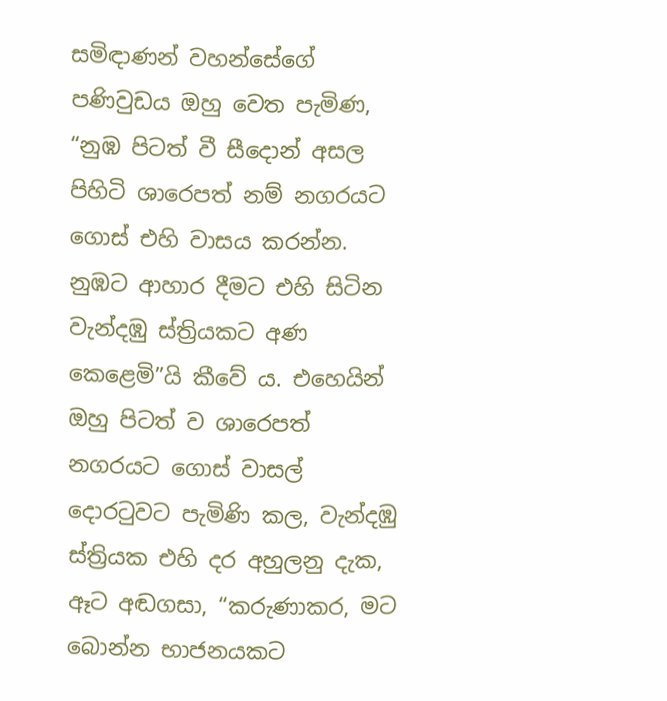සමිඳාණන් වහන්සේගේ පණිවුඩය ඔහු වෙත පැමිණ, “නුඹ පිටත් වී සීදොන් අසල පිහිටි ශාරෙපත් නම් නගරයට ගොස් එහි වාසය කරන්න. නුඹට ආහාර දීමට එහි සිටින වැන්දඹු ස්ත්‍රියකට අණ කෙළෙමි”යි කීවේ ය. එහෙයින් ඔහු පිටත් ව ශාරෙපත් නගරයට ගොස් වාසල් දොරටුවට පැමිණි කල, වැන්දඹු ස්ත්‍රියක එහි දර අහුලනු දැක, ඈට අඬගසා, “කරුණාකර, මට බොන්න භාජනයකට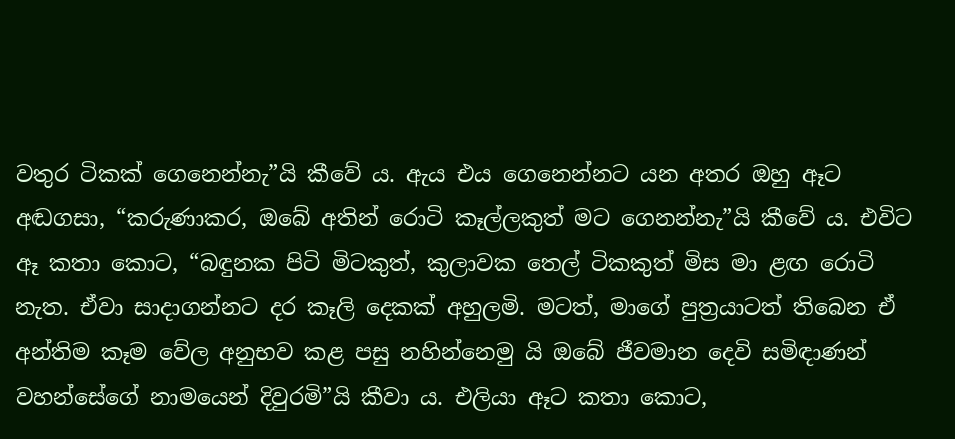වතුර ටිකක් ගෙනෙන්නැ”යි කීවේ ය. ඇය එය ගෙනෙන්නට යන අතර ඔහු ඈට අඬගසා, “කරුණාකර, ඔබේ අතින් රොටි කෑල්ලකුත් මට ගෙනන්නැ”යි කීවේ ය. එවිට ඈ කතා කොට, “බඳුනක පිටි මිටකුත්, කුලාවක තෙල් ටිකකුත් මිස මා ළඟ රොටි නැත. ඒවා සාදාගන්නට දර කෑලි දෙකක් අහුලමි. මටත්, මාගේ පුත්‍රයාටත් තිබෙන ඒ අන්තිම කෑම වේල අනුභව කළ පසු නහින්නෙමු යි ඔබේ ජීවමාන දෙවි සමිඳාණන් වහන්සේගේ නාමයෙන් දිවුරමි”යි කීවා ය. එලියා ඈට කතා කොට,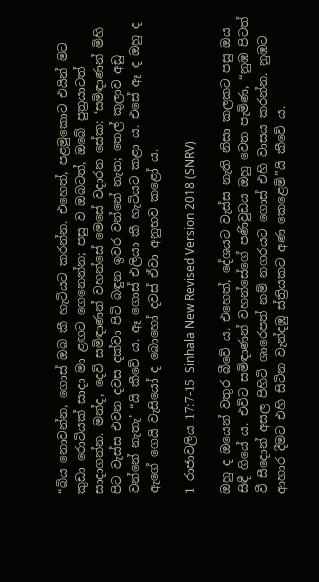“බිය නොවන්න, ගොස් ඔබ කී හැටියට කරන්න. එහෙත්, පළමුකොට එයින් මට කුඩා රොටියක් සාදා මා ළඟට ගෙනෙන්න; පසු ව ඔබටත්, ඔබේ පුත්‍රයාටත් සාදාගන්න. මන්ද, දෙවි සමිඳාණන් වහන්සේ මෙසේ වදාරන සේක: ‘සමිඳාණන් මිහි පිට වැස්ස එවන දවස දක්වා පිටි බඳුන ඉවර වන්නේ නැත; තෙල් කුලාව අඩු වන්නේ නැතැ’ “යි කීවේ ය. ඈ ගොස් එලියා කී හැටියට කළා ය. එසේ ඈ ද ඔහු ද ඇගේ ගෙයි වැසියෝ ද බොහෝ‍ දවස් ඒවා අනුභව කළෝ ය.

1 රාජාවලිය 17:7-15 Sinhala New Revised Version 2018 (SNRV)

ඔහු ද ඔයෙන් වතුර බීවේ ය. එහෙත්, දේශයට වැස්ස නැති නිසා කලකට පසු ඔය සිඳී ගියේ ය. එවිට සමිඳාණන් වහන්සේගේ පණිවුඩය ඔහු වෙත පැමිණ, “නුඹ පිටත් වී සීදොන් අසල පිහිටි ශාරෙපත් නම් නගරයට ගොස් එහි වාසය කරන්න. නුඹට ආහාර දීමට එහි සිටින වැන්දඹු ස්ත්‍රියකට අණ කෙළෙමි”යි කීවේ ය.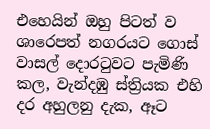එහෙයින් ඔහු පිටත් ව ශාරෙපත් නගරයට ගොස් වාසල් දොරටුවට පැමිණි කල, වැන්දඹු ස්ත්‍රියක එහි දර අහුලනු දැක, ඈට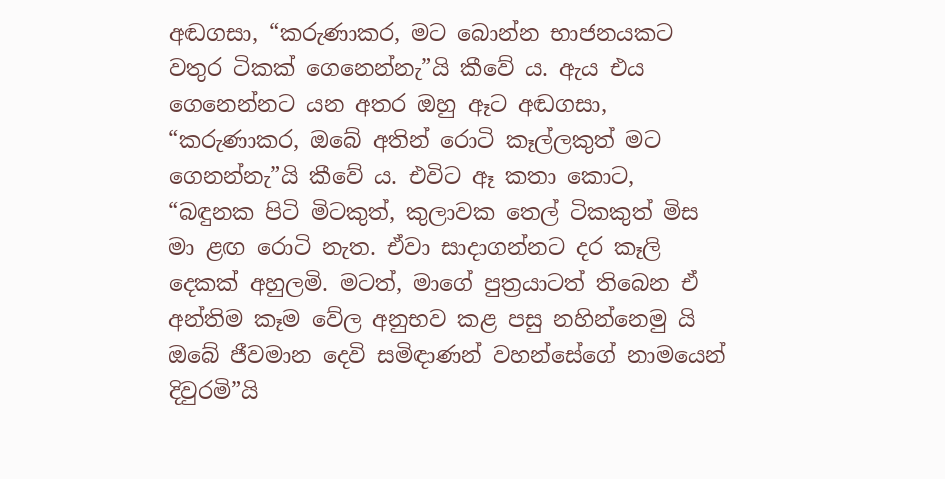අඬගසා, “කරුණාකර, මට බොන්න භාජනයකට වතුර ටිකක් ගෙනෙන්නැ”යි කීවේ ය. ඇය එය ගෙනෙන්නට යන අතර ඔහු ඈට අඬගසා, “කරුණාකර, ඔබේ අතින් රොටි කෑල්ලකුත් මට ගෙනන්නැ”යි කීවේ ය. එවිට ඈ කතා කොට, “බඳුනක පිටි මිටකුත්, කුලාවක තෙල් ටිකකුත් මිස මා ළඟ රොටි නැත. ඒවා සාදාගන්නට දර කෑලි දෙකක් අහුලමි. මටත්, මාගේ පුත්‍රයාටත් තිබෙන ඒ අන්තිම කෑම වේල අනුභව කළ පසු නහින්නෙමු යි ඔබේ ජීවමාන දෙවි සමිඳාණන් වහන්සේගේ නාමයෙන් දිවුරමි”යි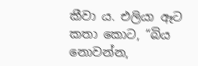කීවා ය. එලියා ඈට කතා කොට, “බිය නොවන්න,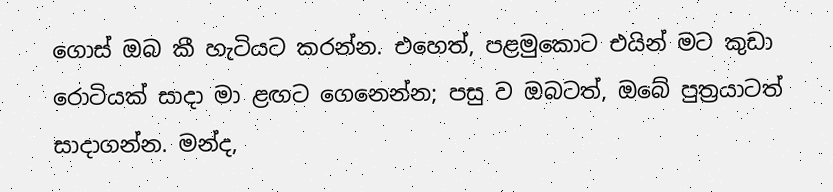ගොස් ඔබ කී හැටියට කරන්න. එහෙත්, පළමුකොට එයින් මට කුඩා රොටියක් සාදා මා ළඟට ගෙනෙන්න; පසු ව ඔබටත්, ඔබේ පුත්‍රයාටත් සාදාගන්න. මන්ද,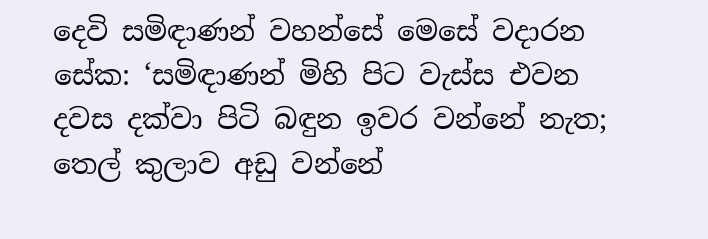දෙවි සමිඳාණන් වහන්සේ මෙසේ වදාරන සේක: ‘සමිඳාණන් මිහි පිට වැස්ස එවන දවස දක්වා පිටි බඳුන ඉවර වන්නේ නැත; තෙල් කුලාව අඩු වන්නේ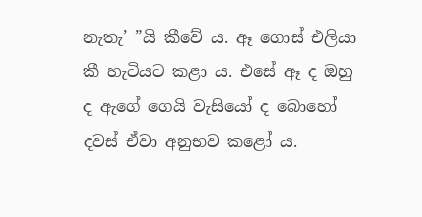නැතැ’ ”යි කීවේ ය. ඈ ගොස් එලියා කී හැටියට කළා ය. එසේ ඈ ද ඔහු ද ඇගේ ගෙයි වැසියෝ ද බොහෝ‍ දවස් ඒවා අනුභව කළෝ ය.